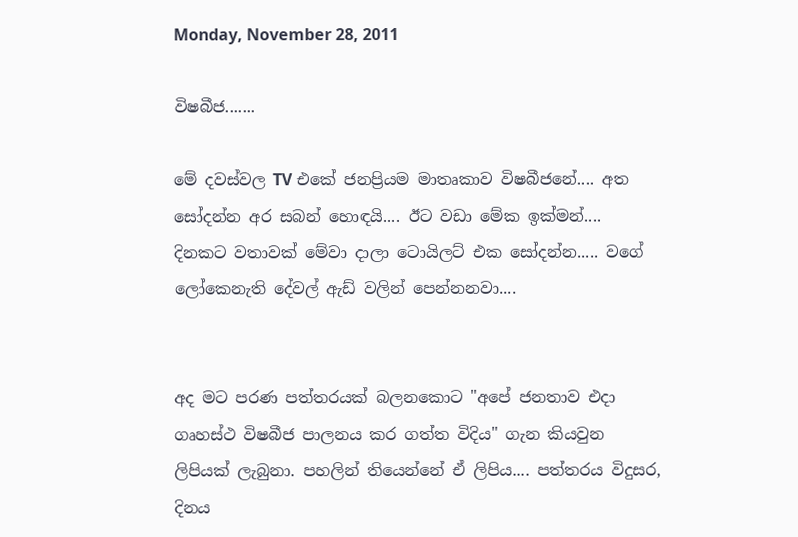Monday, November 28, 2011

විෂබීජ.......

මේ දවස්වල TV එකේ ජනප්‍රියම මාතෘකාව විෂබීජනේ.... අත සෝදන්න අර සබන් හොඳයි.... ඊට වඩා මේක ඉක්මන්.... දිනකට වතාවක් මේවා දාලා ටොයිලට් එක සෝදන්න..... වගේ ලෝකෙනැති දේවල් ඇඩ් වලින් පෙන්නනවා....


අද මට පරණ පත්තරයක් බලනකොට "අපේ ජනතාව එදා ගෘහස්‌ථ විෂබීජ පාලනය කර ගත්ත විදිය" ගැන කියවුන ලිපියක් ලැබුනා. පහලින් තියෙන්නේ ඒ ලිපිය.... පත්තරය විදුසර, දිනය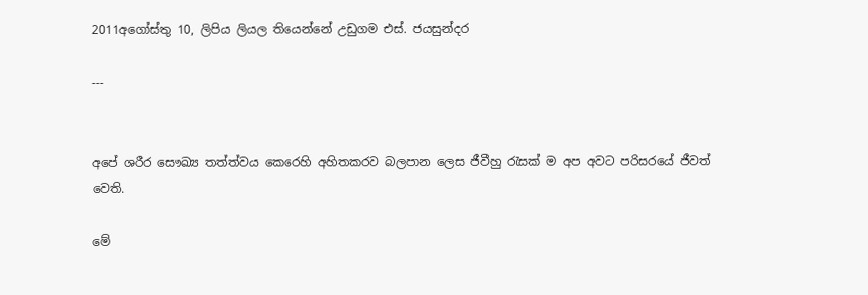2011අගෝස්තු 10, ලිපිය ලියල තියෙන්නේ උඩුගම එස්‌. ජයසුන්දර

---


අපේ ශරීර සෞඛ්‍ය තත්ත්වය කෙරෙහි අහිතකරව බලපාන ලෙස ජීවීහු රැසක්‌ ම අප අවට පරිසරයේ ජීවත් වෙති.

මේ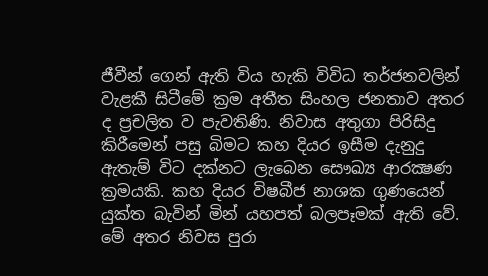ජීවීන් ගෙන් ඇති විය හැකි විවිධ තර්ජනවලින් වැළකී සිටීමේ ක්‍රම අතීත සිංහල ජනතාව අතර ද ප්‍රචලිත ව පැවතිණි. නිවාස අතුගා පිරිසිදු කිරීමෙන් පසු බිමට කහ දියර ඉසීම දැනුදු ඇතැම් විට දක්‌නට ලැබෙන සෞඛ්‍ය ආරක්‍ෂණ ක්‍රමයකි. කහ දියර විෂබීජ නාශක ගුණයෙන් යුක්‌ත බැවින් මින් යහපත් බලපෑමක්‌ ඇති වේ. මේ අතර නිවස පුරා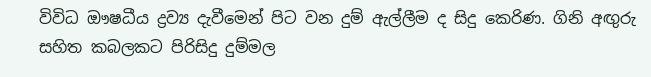විවිධ ඖෂධීය ද්‍රව්‍ය දැවීමෙන් පිට වන දුම් ඇල්ලීම ද සිදු කෙරිණ. ගිනි අඟුරු සහිත කබලකට පිරිසිදු දුම්මල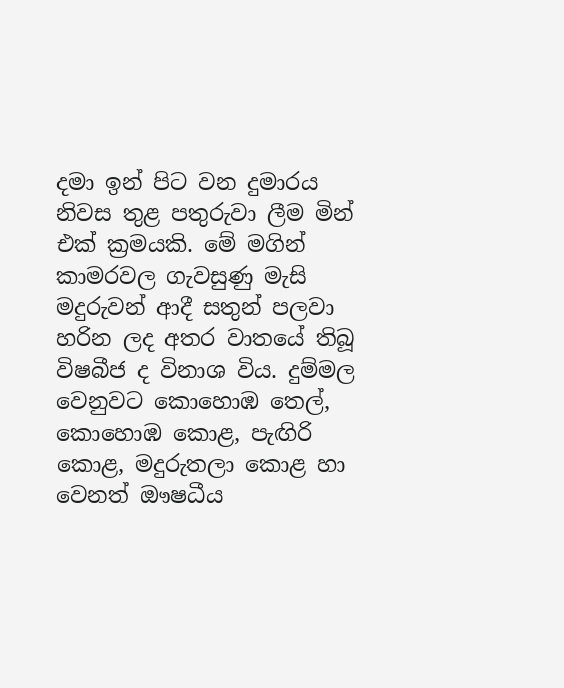දමා ඉන් පිට වන දුමාරය නිවස තුළ පතුරුවා ලීම මින් එක්‌ ක්‍රමයකි. මේ මගින් කාමරවල ගැවසුණු මැසි මදුරුවන් ආදී සතුන් පලවා හරින ලද අතර වාතයේ තිබූ විෂබීජ ද විනාශ විය. දුම්මල වෙනුවට කොහොඹ තෙල්, කොහොඹ කොළ, පැඟිරි කොළ, මදුරුතලා කොළ හා වෙනත් ඖෂධීය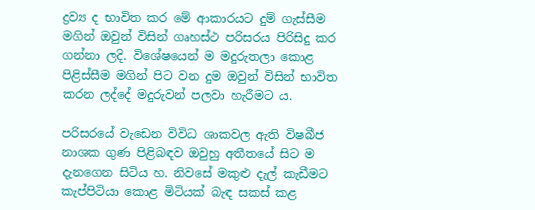ද්‍රව්‍ය ද භාවිත කර මේ ආකාරයට දුම් ගැස්‌සීම මගින් ඔවුන් විසින් ගෘහස්‌ථ පරිසරය පිරිසිදු කර ගන්නා ලදි. විශේෂයෙන් ම මදුරුතලා කොළ පිළිස්‌සීම මගින් පිට වන දුම ඔවුන් විසින් භාවිත කරන ලද්දේ මදුරුවන් පලවා හැරීමට ය.

පරිසරයේ වැඩෙන විවිධ ශාකවල ඇති විෂබීජ නාශක ගුණ පිළිබඳව ඔවුහු අතීතයේ සිට ම දැනගෙන සිටිය හ. නිවසේ මකුළු දැල් කැඩීමට කැප්පිටියා කොළ මිටියක්‌ බැඳ සකස්‌ කළ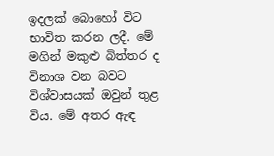ඉදලක්‌ බොහෝ විට භාවිත කරන ලදී. මේ මගින් මකුළු බිත්තර ද විනාශ වන බවට විශ්වාසයක්‌ ඔවුන් තුළ විය. මේ අතර ඇඳ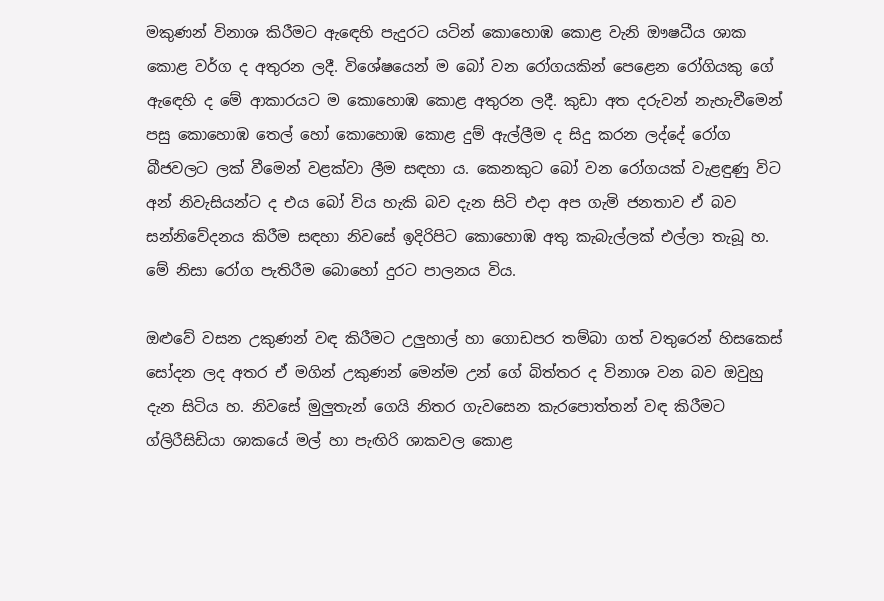මකුණන් විනාශ කිරීමට ඇඳෙහි පැදුරට යටින් කොහොඹ කොළ වැනි ඖෂධීය ශාක කොළ වර්ග ද අතුරන ලදී. විශේෂයෙන් ම බෝ වන රෝගයකින් පෙළෙන රෝගියකු ගේ ඇඳෙහි ද මේ ආකාරයට ම කොහොඹ කොළ අතුරන ලදී. කුඩා අත දරුවන් නැහැවීමෙන් පසු කොහොඹ තෙල් හෝ කොහොඹ කොළ දුම් ඇල්ලීම ද සිදු කරන ලද්දේ රෝග බීජවලට ලක්‌ වීමෙන් වළක්‌වා ලීම සඳහා ය. කෙනකුට බෝ වන රෝගයක්‌ වැළඳුණු විට අන් නිවැසියන්ට ද එය බෝ විය හැකි බව දැන සිටි එදා අප ගැමි ජනතාව ඒ බව සන්නිවේදනය කිරීම සඳහා නිවසේ ඉදිරිපිට කොහොඹ අතු කැබැල්ලක්‌ එල්ලා තැබූ හ. මේ නිසා රෝග පැතිරීම බොහෝ දුරට පාලනය විය.

ඔළුවේ වසන උකුණන් වඳ කිරීමට උලුහාල් හා ගොඩපර තම්බා ගත් වතුරෙන් හිසකෙස්‌ සෝදන ලද අතර ඒ මගින් උකුණන් මෙන්ම උන් ගේ බිත්තර ද විනාශ වන බව ඔවුහු දැන සිටිය හ. නිවසේ මුලුතැන් ගෙයි නිතර ගැවසෙන කැරපොත්තන් වඳ කිරීමට ග්ලිරීසිඩියා ශාකයේ මල් හා පැඟිරි ශාකවල කොළ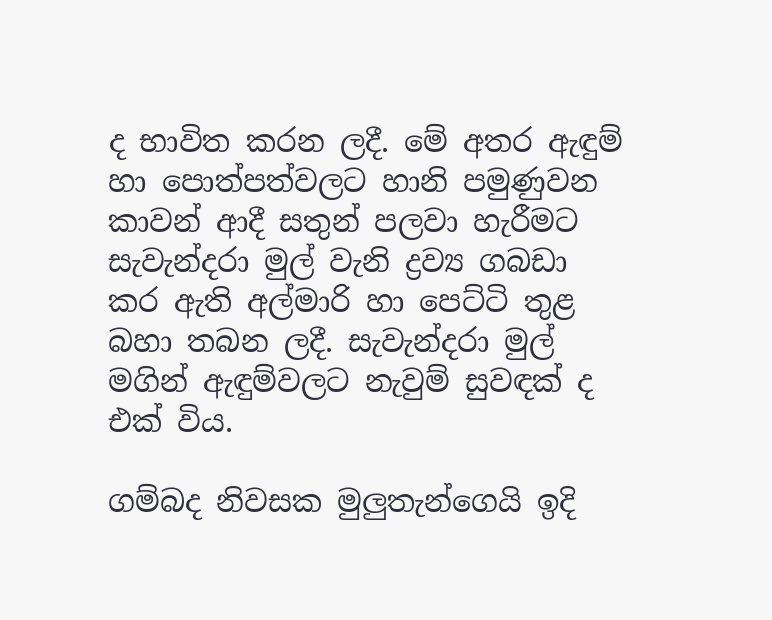ද භාවිත කරන ලදී. මේ අතර ඇඳුම් හා පොත්පත්වලට හානි පමුණුවන කාවන් ආදී සතුන් පලවා හැරීමට සැවැන්දරා මුල් වැනි ද්‍රව්‍ය ගබඩා කර ඇති අල්මාරි හා පෙට්‌ටි තුළ බහා තබන ලදී. සැවැන්දරා මුල් මගින් ඇඳුම්වලට නැවුම් සුවඳක්‌ ද එක්‌ විය.

ගම්බද නිවසක මුලුතැන්ගෙයි ඉදි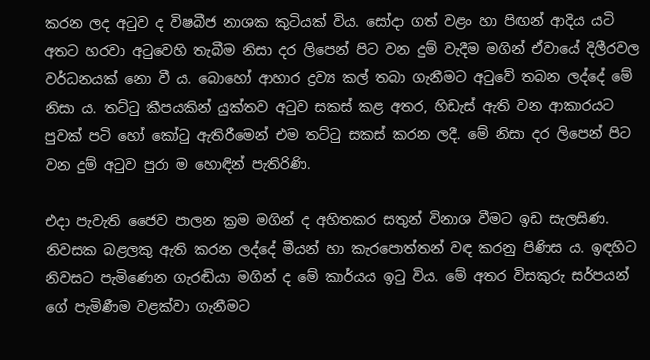කරන ලද අටුව ද විෂබීජ නාශක කුටියක්‌ විය. සෝදා ගත් වළං හා පිඟන් ආදිය යටි අතට හරවා අටුවෙහි තැබීම නිසා දර ලිපෙන් පිට වන දුම් වැදීම මගින් ඒවායේ දිලීරවල වර්ධනයක්‌ නො වී ය. බොහෝ ආහාර ද්‍රව්‍ය කල් තබා ගැනීමට අටුවේ තබන ලද්දේ මේ නිසා ය. තට්‌ටු කීපයකින් යුක්‌තව අටුව සකස්‌ කළ අතර, හිඩැස්‌ ඇති වන ආකාරයට පුවක්‌ පටි හෝ කෝටු ඇතිරීමෙන් එම තට්‌ටු සකස්‌ කරන ලදී. මේ නිසා දර ලිපෙන් පිට වන දුම් අටුව පුරා ම හොඳින් පැතිරිණි.

එදා පැවැති ජෛව පාලන ක්‍රම මගින් ද අහිතකර සතුන් විනාශ වීමට ඉඩ සැලසිණ. නිවසක බළලකු ඇති කරන ලද්දේ මීයන් හා කැරපොත්තන් වඳ කරනු පිණිස ය. ඉඳහිට නිවසට පැමිණෙන ගැරඬියා මගින් ද මේ කාර්යය ඉටු විය. මේ අතර විසකුරු සර්පයන් ගේ පැමිණීම වළක්‌වා ගැනීමට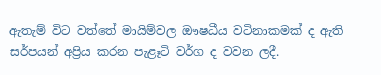ඇතැම් විට වත්තේ මායිම්වල ඖෂධීය වටිනාකමක්‌ ද ඇති සර්පයන් අප්‍රිය කරන පැළෑටි වර්ග ද වවන ලදී.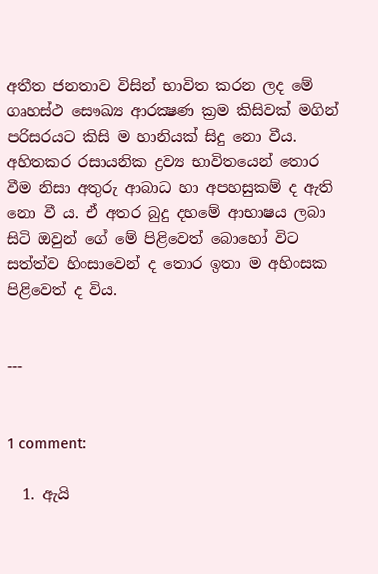අතීත ජනතාව විසින් භාවිත කරන ලද මේ ගෘහස්‌ථ සෞඛ්‍ය ආරක්‍ෂණ ක්‍රම කිසිවක්‌ මගින් පරිසරයට කිසි ම හානියක්‌ සිදු නො වීය. අහිතකර රසායනික ද්‍රව්‍ය භාවිතයෙන් තොර වීම නිසා අතුරු ආබාධ හා අපහසුකම් ද ඇති නො වී ය. ඒ අතර බුදු දහමේ ආභාෂය ලබා සිටි ඔවුන් ගේ මේ පිළිවෙත් බොහෝ විට සත්ත්ව හිංසාවෙන් ද තොර ඉතා ම අහිංසක පිළිවෙත් ද විය.


---


1 comment:

  1. ඇයි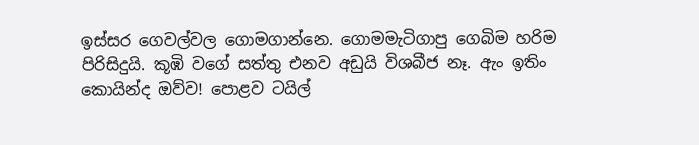ඉස්සර ගෙවල්වල ගොමගාන්නෙ. ගොමමැටිගාපු ගෙබිම හරිම පිරිසිදුයි. කූඹි වගේ සත්තු එනව අඩුයි විශබීජ නෑ. ඇං ඉතිං කොයින්ද ඔව්ව! පොළව ටයිල්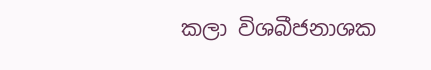කලා විශබීජනාශක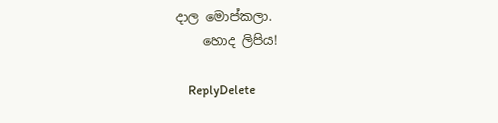දාල මොප්කලා.
    හොද ලිපිය!

    ReplyDelete